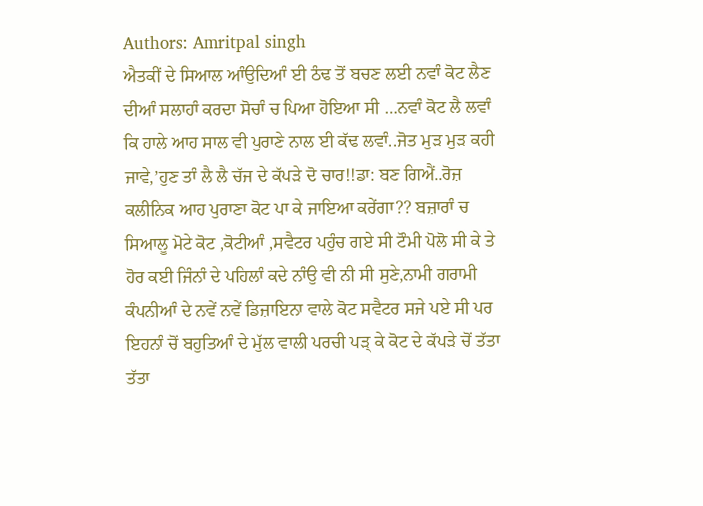Authors: Amritpal singh
ਐਤਕੀਂ ਦੇ ਸਿਆਲ ਆੰਉਦਿਆੰ ਈ ਠੰਢ ਤੋਂ ਬਚਣ ਲਈ ਨਵਾੰ ਕੋਟ ਲੈਣ ਦੀਆੰ ਸਲਾਹਾੰ ਕਰਦਾ ਸੋਚਾੰ ਚ ਪਿਆ ਹੋਇਆ ਸੀ …ਨਵਾੰ ਕੋਟ ਲੈ ਲਵਾੰ ਕਿ ਹਾਲੇ ਆਹ ਸਾਲ ਵੀ ਪੁਰਾਣੇ ਨਾਲ ਈ ਕੱਢ ਲਵਾੰ..ਜੋਤ ਮੁੜ ਮੁੜ ਕਹੀ ਜਾਵੇ,’ਹੁਣ ਤਾੰ ਲੈ ਲੈ ਚੱਜ ਦੇ ਕੱਪੜੇ ਦੋ ਚਾਰ!!ਡਾ: ਬਣ ਗਿਐਂ..ਰੋਜ਼ ਕਲੀਨਿਕ ਆਹ ਪੁਰਾਣਾ ਕੋਟ ਪਾ ਕੇ ਜਾਇਆ ਕਰੇਂਗਾ?? ਬਜ਼ਾਰਾੰ ਚ ਸਿਆਲੂ ਮੋਟੇ ਕੋਟ ,ਕੋਟੀਆੰ ,ਸਵੈਟਰ ਪਹੁੰਚ ਗਏ ਸੀ ਟੌਮੀ ਪੋਲੋ ਸੀ ਕੇ ਤੇ ਹੋਰ ਕਈ ਜਿੰਨਾੰ ਦੇ ਪਹਿਲਾੰ ਕਦੇ ਨਾੰਉ ਵੀ ਨੀ ਸੀ ਸੁਣੇ,ਨਾਮੀ ਗਰਾਮੀ ਕੰਪਨੀਆੰ ਦੇ ਨਵੇਂ ਨਵੇਂ ਡਿਜ਼ਾਇਨਾ ਵਾਲੇ ਕੋਟ ਸਵੈਟਰ ਸਜੇ ਪਏ ਸੀ ਪਰ ਇਹਨਾੰ ਚੋਂ ਬਹੁਤਿਆੰ ਦੇ ਮੁੱਲ ਵਾਲੀ ਪਰਚੀ ਪੜ੍ ਕੇ ਕੋਟ ਦੇ ਕੱਪੜੇ ਚੋਂ ਤੱਤਾ ਤੱਤਾ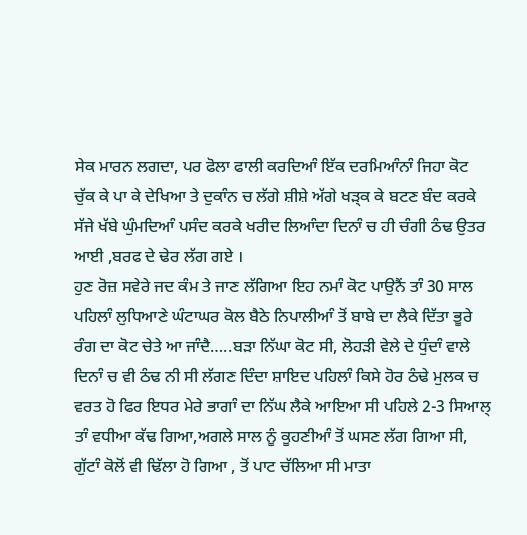ਸੇਕ ਮਾਰਨ ਲਗਦਾ, ਪਰ ਫੋਲਾ ਫਾਲੀ ਕਰਦਿਆੰ ਇੱਕ ਦਰਮਿਆੰਨਾੰ ਜਿਹਾ ਕੋਟ ਚੁੱਕ ਕੇ ਪਾ ਕੇ ਦੇਖਿਆ ਤੇ ਦੁਕਾੰਨ ਚ ਲੱਗੇ ਸ਼ੀਸ਼ੇ ਅੱਗੇ ਖੜ੍ਕ ਕੇ ਬਟਣ ਬੰਦ ਕਰਕੇ ਸੱਜੇ ਖੱਬੇ ਘੁੰਮਦਿਆੰ ਪਸੰਦ ਕਰਕੇ ਖਰੀਦ ਲਿਆੰਦਾ ਦਿਨਾੰ ਚ ਹੀ ਚੰਗੀ ਠੰਢ ਉਤਰ ਆਈ ,ਬਰਫ ਦੇ ਢੇਰ ਲੱਗ ਗਏ ।
ਹੁਣ ਰੋਜ਼ ਸਵੇਰੇ ਜਦ ਕੰਮ ਤੇ ਜਾਣ ਲੱਗਿਆ ਇਹ ਨਮਾੰ ਕੋਟ ਪਾਉਨੈਂ ਤਾੰ 30 ਸਾਲ ਪਹਿਲਾੰ ਲੁਧਿਆਣੇ ਘੰਟਾਘਰ ਕੋਲ ਬੈਠੇ ਨਿਪਾਲੀਆੰ ਤੋਂ ਬਾਬੇ ਦਾ ਲੈਕੇ ਦਿੱਤਾ ਭੂਰੇ ਰੰਗ ਦਾ ਕੋਟ ਚੇਤੇ ਆ ਜਾੰਦੈ…..ਬੜਾ ਨਿੱਘਾ ਕੋਟ ਸੀ, ਲੋਹੜੀ ਵੇਲੇ ਦੇ ਧੁੰਦਾੰ ਵਾਲੇ ਦਿਨਾੰ ਚ ਵੀ ਠੰਢ ਨੀ ਸੀ ਲੱਗਣ ਦਿੰਦਾ ਸ਼ਾਇਦ ਪਹਿਲਾੰ ਕਿਸੇ ਹੋਰ ਠੰਢੇ ਮੁਲਕ ਚ ਵਰਤ ਹੋ ਫਿਰ ਇਧਰ ਮੇਰੇ ਭਾਗਾੰ ਦਾ ਨਿੱਘ ਲੈਕੇ ਆਇਆ ਸੀ ਪਹਿਲੇ 2-3 ਸਿਆਲ੍ ਤਾੰ ਵਧੀਆ ਕੱਢ ਗਿਆ,ਅਗਲੇ ਸਾਲ ਨੂੰ ਕੂਹਣੀਆੰ ਤੋਂ ਘਸਣ ਲੱਗ ਗਿਆ ਸੀ, ਗੁੱਟਾੰ ਕੋਲੋਂ ਵੀ ਢਿੱਲਾ ਹੋ ਗਿਆ , ਤੋਂ ਪਾਟ ਚੱਲਿਆ ਸੀ ਮਾਤਾ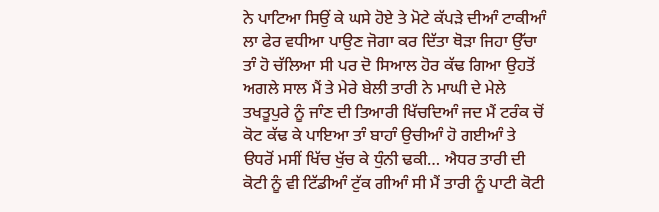ਨੇ ਪਾਟਿਆ ਸਿਉਂ ਕੇ ਘਸੇ ਹੋਏ ਤੇ ਮੋਟੇ ਕੱਪੜੇ ਦੀਆੰ ਟਾਕੀਆੰ ਲਾ ਫੇਰ ਵਧੀਆ ਪਾਉਣ ਜੋਗਾ ਕਰ ਦਿੱਤਾ ਥੋੜਾ ਜਿਹਾ ਉੱਚਾ ਤਾੰ ਹੋ ਚੱਲਿਆ ਸੀ ਪਰ ਦੋ ਸਿਆਲ ਹੋਰ ਕੱਢ ਗਿਆ ਉਹਤੋਂ ਅਗਲੇ ਸਾਲ ਮੈਂ ਤੇ ਮੇਰੇ ਬੇਲੀ ਤਾਰੀ ਨੇ ਮਾਘੀ ਦੇ ਮੇਲੇ ਤਖਤੂਪੁਰੇ ਨੂੰ ਜਾੰਣ ਦੀ ਤਿਆਰੀ ਖਿੱਚਦਿਆੰ ਜਦ ਮੈਂ ਟਰੰਕ ਚੋਂ ਕੋਟ ਕੱਢ ਕੇ ਪਾਇਆ ਤਾੰ ਬਾਹਾੰ ਉਚੀਆੰ ਹੋ ਗਈਆੰ ਤੇ ੳਧਰੋਂ ਮਸੀਂ ਖਿੱਚ ਖੁੱਚ ਕੇ ਧੁੰਨੀ ਢਕੀ… ਐਧਰ ਤਾਰੀ ਦੀ ਕੋਟੀ ਨੂੰ ਵੀ ਟਿੱਡੀਆੰ ਟੁੱਕ ਗੀਆੰ ਸੀ ਮੈਂ ਤਾਰੀ ਨੂੰ ਪਾਟੀ ਕੋਟੀ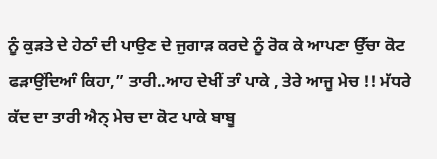ਨੂੰ ਕੁੜਤੇ ਦੇ ਹੇਠਾੰ ਦੀ ਪਾਉਣ ਦੇ ਜੁਗਾੜ ਕਰਦੇ ਨੂੰ ਰੋਕ ਕੇ ਆਪਣਾ ਉੱਚਾ ਕੋਟ ਫੜਾਉਂਦਿਆੰ ਕਿਹਾ,” ਤਾਰੀ..ਆਹ ਦੇਖੀਂ ਤਾੰ ਪਾਕੇ , ਤੇਰੇ ਆਜੂ ਮੇਚ !! ਮੱਧਰੇ ਕੱਦ ਦਾ ਤਾਰੀ ਐਨ੍ ਮੇਚ ਦਾ ਕੋਟ ਪਾਕੇ ਬਾਬੂ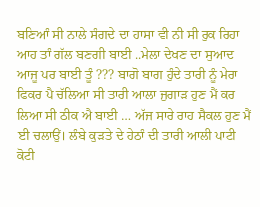ਬਣਿਆੰ ਸੀ ਨਾਲੇ ਸੰਗਦੇ ਦਾ ਹਾਸਾ ਵੀ ਨੀ ਸੀ ਰੁਕ ਰਿਹਾ ਆਹ ਤਾੰ ਗੱਲ ਬਣਗੀ ਬਾਈ ..ਮੇਲਾ ਦੇਖਣ ਦਾ ਸੁਆਦ ਆਜੂ ਪਰ ਬਾਈ ਤੂੰ ??? ਬਾਗੋ ਬਾਗ ਹੁੰਦੇ ਤਾਰੀ ਨੂੰ ਮੇਰਾ ਫਿਕਰ ਪੈ ਚੱਲਿਆ ਸੀ ਤਾਰੀ ਆਲਾ ਜੁਗਾੜ ਹੁਣ ਮੈਂ ਕਰ ਲਿਆ ਸੀ ਠੀਕ ਐ ਬਾਈ … ਅੱਜ ਸਾਰੇ ਰਾਹ ਸੈਕਲ ਹੁਣ ਮੈਂ ਈ ਚਲਾਉਂ। ਲੰਬੇ ਕੁੜਤੇ ਦੇ ਹੇਠਾੰ ਦੀ ਤਾਰੀ ਆਲੀ ਪਾਟੀ ਕੋਟੀ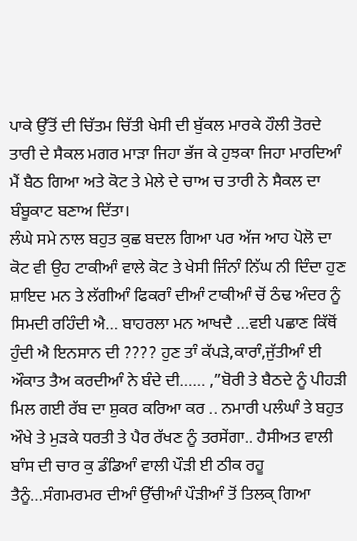ਪਾਕੇ ਉੱਤੋਂ ਦੀ ਚਿੱਤਮ ਚਿੱਤੀ ਖੇਸੀ ਦੀ ਬੁੱਕਲ ਮਾਰਕੇ ਹੌਲੀ ਤੋਰਦੇ ਤਾਰੀ ਦੇ ਸੈਕਲ ਮਗਰ ਮਾੜਾ ਜਿਹਾ ਭੱਜ ਕੇ ਹੁਝਕਾ ਜਿਹਾ ਮਾਰਦਿਆੰ ਮੈਂ ਬੈਠ ਗਿਆ ਅਤੇ ਕੋਟ ਤੇ ਮੇਲੇ ਦੇ ਚਾਅ ਚ ਤਾਰੀ ਨੇ ਸੈਕਲ ਦਾ ਬੰਬੂਕਾਟ ਬਣਾਅ ਦਿੱਤਾ।
ਲੰਘੇ ਸਮੇ ਨਾਲ ਬਹੁਤ ਕੁਛ ਬਦਲ ਗਿਆ ਪਰ ਅੱਜ ਆਹ ਪੋਲੋ ਦਾ ਕੋਟ ਵੀ ਉਹ ਟਾਕੀਆੰ ਵਾਲੇ ਕੋਟ ਤੇ ਖੇਸੀ ਜਿੰਨਾੰ ਨਿੱਘ ਨੀ ਦਿੰਦਾ ਹੁਣ ਸ਼ਾਇਦ ਮਨ ਤੇ ਲੱਗੀਆੰ ਫਿਕਰਾੰ ਦੀਆੰ ਟਾਕੀਆੰ ਚੋਂ ਠੰਢ ਅੰਦਰ ਨੂੰ ਸਿਮਦੀ ਰਹਿੰਦੀ ਐ… ਬਾਹਰਲਾ ਮਨ ਆਖਦੈ …ਵਈ ਪਛਾਣ ਕਿੱਥੋਂ ਹੁੰਦੀ ਐ ਇਨਸਾਨ ਦੀ ???? ਹੁਣ ਤਾੰ ਕੱਪੜੇ,ਕਾਰਾੰ,ਜੁੱਤੀਆੰ ਈ ਔਕਾਤ ਤੈਅ ਕਰਦੀਆੰ ਨੇ ਬੰਦੇ ਦੀ…… ,”ਬੋਰੀ ਤੇ ਬੈਠਦੇ ਨੂੰ ਪੀਹੜੀ ਮਿਲ ਗਈ ਰੱਬ ਦਾ ਸ਼ੁਕਰ ਕਰਿਆ ਕਰ .. ਨਮਾਰੀ ਪਲੰਘਾੰ ਤੇ ਬਹੁਤ ਔਖੇ ਤੇ ਮੁੜਕੇ ਧਰਤੀ ਤੇ ਪੈਰ ਰੱਖਣ ਨੂੰ ਤਰਸੇਂਗਾ.. ਹੈਸੀਅਤ ਵਾਲੀ ਬਾੰਸ ਦੀ ਚਾਰ ਕੁ ਡੰਡਿਆੰ ਵਾਲੀ ਪੌੜੀ ਈ ਠੀਕ ਰਹੂ ਤੈਨੂੰ…ਸੰਗਮਰਮਰ ਦੀਆੰ ਉੱਚੀਆੰ ਪੌੜੀਆੰ ਤੋਂ ਤਿਲਕ੍ ਗਿਆ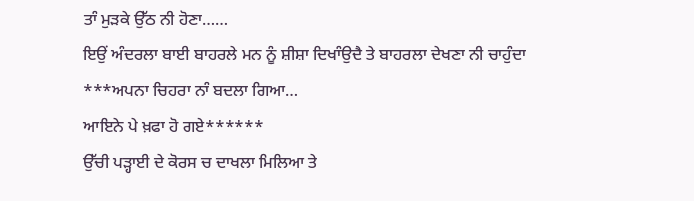ਤਾੰ ਮੁੜਕੇ ਉੱਠ ਨੀ ਹੋਣਾ……
ਇਉਂ ਅੰਦਰਲਾ ਬਾਈ ਬਾਹਰਲੇ ਮਨ ਨੂੰ ਸ਼ੀਸ਼ਾ ਦਿਖਾੰਉਦੈ ਤੇ ਬਾਹਰਲਾ ਦੇਖਣਾ ਨੀ ਚਾਹੁੰਦਾ
***ਅਪਨਾ ਚਿਹਰਾ ਨਾੰ ਬਦਲਾ ਗਿਆ…
ਆਇਨੇ ਪੇ ਖ਼ਫਾ ਹੋ ਗਏ******
ਉੱਚੀ ਪੜ੍ਹਾਈ ਦੇ ਕੋਰਸ ਚ ਦਾਖਲਾ ਮਿਲਿਆ ਤੇ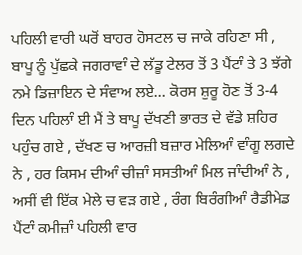ਪਹਿਲੀ ਵਾਰੀ ਘਰੋਂ ਬਾਹਰ ਹੋਸਟਲ ਚ ਜਾਕੇ ਰਹਿਣਾ ਸੀ , ਬਾਪੂ ਨੂੰ ਪੁੱਛਕੇ ਜਗਰਾਵਾੰ ਦੇ ਲੱਡੂ ਟੇਲਰ ਤੋਂ 3 ਪੈਂਟਾੰ ਤੇ 3 ਝੱਗੇ ਨਮੇ ਡਿਜ਼ਾਇਨ ਦੇ ਸੰਵਾਅ ਲਏ… ਕੋਰਸ ਸ਼ੁਰੂ ਹੋਣ ਤੋਂ 3-4 ਦਿਨ ਪਹਿਲਾੰ ਈ ਮੈਂ ਤੇ ਬਾਪੂ ਦੱਖਣੀ ਭਾਰਤ ਦੇ ਵੱਡੇ ਸ਼ਹਿਰ ਪਹੁੰਚ ਗਏ , ਦੱਖਣ ਚ ਆਰਜ਼ੀ ਬਜ਼ਾਰ ਮੇਲਿਆੰ ਵਾੰਗੂ ਲਗਦੇ ਨੇ , ਹਰ ਕਿਸਮ ਦੀਆੰ ਚੀਜ਼ਾੰ ਸਸਤੀਆੰ ਮਿਲ ਜਾੰਦੀਆੰ ਨੇ , ਅਸੀਂ ਵੀ ਇੱਕ ਮੇਲੇ ਚ ਵੜ ਗਏ , ਰੰਗ ਬਿਰੰਗੀਆੰ ਰੈਡੀਮੇਡ ਪੈਂਟਾੰ ਕਮੀਜ਼ਾੰ ਪਹਿਲੀ ਵਾਰ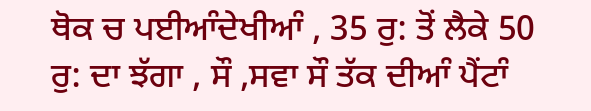ਥੋਕ ਚ ਪਈਆੰਦੇਖੀਆੰ , 35 ਰੁ: ਤੋਂ ਲੈਕੇ 50 ਰੁ: ਦਾ ਝੱਗਾ , ਸੌ ,ਸਵਾ ਸੌ ਤੱਕ ਦੀਆੰ ਪੈਂਟਾੰ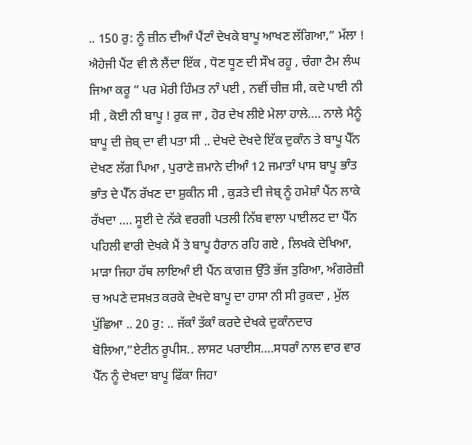.. 150 ਰੁ: ਨੂੰ ਜ਼ੀਨ ਦੀਆੰ ਪੈਂਟਾੰ ਦੇਖਕੇ ਬਾਪੂ ਆਖਣ ਲੱਗਿਆ,” ਮੱਲਾ ! ਐਹੇਜੀ ਪੈਂਟ ਵੀ ਲੈ ਲੈਂਦਾ ਇੱਕ , ਧੋਣ ਧੂਣ ਦੀ ਸੌਖ ਰਹੂ , ਚੰਗਾ ਟੈਮ ਲੰਘ ਜਿਆ ਕਰੂ ” ਪਰ ਮੇਰੀ ਹਿੰਮਤ ਨਾੰ ਪਈ , ਨਵੀਂ ਚੀਜ਼ ਸੀ, ਕਦੇ ਪਾਈ ਨੀ ਸੀ , ਕੋਈ ਨੀ ਬਾਪੂ ! ਰੁਕ ਜਾ , ਹੋਰ ਦੇਖ ਲੀਏ ਮੇਲਾ ਹਾਲੇ…. ਨਾਲੇ ਮੈਨੂੰ ਬਾਪੂ ਦੀ ਜ਼ੇਬ੍ ਦਾ ਵੀ ਪਤਾ ਸੀ .. ਦੇਖਦੇ ਦੇਖਦੇ ਇੱਕ ਦੁਕਾੰਨ ਤੇ ਬਾਪੂ ਪੈੱਨ ਦੇਖਣ ਲੱਗ ਪਿਆ , ਪੁਰਾਣੇ ਜ਼ਮਾਨੇ ਦੀਆੰ 12 ਜਮਾਤਾੰ ਪਾਸ ਬਾਪੂ ਭਾੰਤ ਭਾੰਤ ਦੇ ਪੈੱਨ ਰੱਖਣ ਦਾ ਸ਼ੁਕੀਨ ਸੀ , ਕੁੜਤੇ ਦੀ ਜੇਬ੍ ਨੂੰ ਹਮੇਸ਼ਾੰ ਪੈਂਨ ਲਾਕੇ ਰੱਖਦਾ …. ਸੂਈ ਦੇ ਨੱਕੇ ਵਰਗੀ ਪਤਲੀ ਨਿੱਬ ਵਾਲਾ ਪਾਈਲਟ ਦਾ ਪੈੱਨ ਪਹਿਲੀ ਵਾਰੀ ਦੇਖਕੇ ਮੈਂ ਤੇ ਬਾਪੂ ਹੈਰਾਨ ਰਹਿ ਗਏ , ਲਿਖਕੇ ਦੇਖਿਆ, ਮਾੜਾ ਜਿਹਾ ਹੱਥ ਲਾਇਆੰ ਈ ਪੈਂਨ ਕਾਗਜ਼ ਉੱਤੇ ਭੱਜ ਤੁਰਿਆ, ਅੰਗਰੇਜ਼ੀ ਚ ਅਪਣੇ ਦਸਖ਼ਤ ਕਰਕੇ ਦੇਖਦੇ ਬਾਪੂ ਦਾ ਹਾਸਾ ਨੀ ਸੀ ਰੁਕਦਾ , ਮੁੱਲ ਪੁੱਛਿਆ .. 20 ਰੁ: .. ਜੱਕਾੰ ਤੱਕਾੰ ਕਰਦੇ ਦੇਖਕੇ ਦੁਕਾੰਨਦਾਰ ਬੋਲਿਆ,”ਏਟੀਨ ਰੂਪੀਸ.. ਲਾਸਟ ਪਰਾਈਸ….ਸਧਰਾੰ ਨਾਲ ਵਾਰ ਵਾਰ ਪੈੱਨ ਨੂੰ ਦੇਖਦਾ ਬਾਪੂ ਫਿੱਕਾ ਜਿਹਾ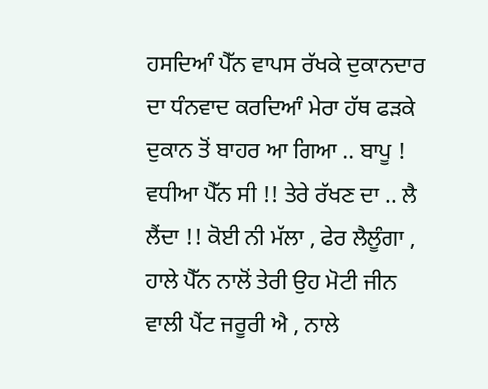ਹਸਦਿਆੰ ਪੈੱਨ ਵਾਪਸ ਰੱਖਕੇ ਦੁਕਾਨਦਾਰ ਦਾ ਧੰਨਵਾਦ ਕਰਦਿਆੰ ਮੇਰਾ ਹੱਥ ਫੜਕੇ ਦੁਕਾਨ ਤੋਂ ਬਾਹਰ ਆ ਗਿਆ .. ਬਾਪੂ ! ਵਧੀਆ ਪੈੱਨ ਸੀ !! ਤੇਰੇ ਰੱਖਣ ਦਾ .. ਲੈ ਲੈਂਦਾ !! ਕੋਈ ਨੀ ਮੱਲਾ , ਫੇਰ ਲੈਲੂੰਗਾ , ਹਾਲੇ ਪੈੱਨ ਨਾਲੋਂ ਤੇਰੀ ਉਹ ਮੋਟੀ ਜੀਨ ਵਾਲੀ ਪੈਂਟ ਜਰੂਰੀ ਐ , ਨਾਲੇ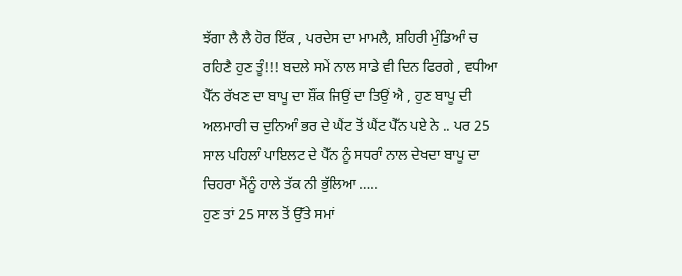ਝੱਗਾ ਲੈ ਲੈ ਹੋਰ ਇੱਕ , ਪਰਦੇਸ ਦਾ ਮਾਮਲੈ, ਸ਼ਹਿਰੀ ਮੁੰਡਿਆੰ ਚ ਰਹਿਣੈ ਹੁਣ ਤੂੰ!!! ਬਦਲੇ ਸਮੇਂ ਨਾਲ ਸਾਡੇ ਵੀ ਦਿਨ ਫਿਰਗੇ , ਵਧੀਆ ਪੈੱਨ ਰੱਖਣ ਦਾ ਬਾਪੂ ਦਾ ਸ਼ੌਂਕ ਜਿਉਂ ਦਾ ਤਿਉਂ ਐ , ਹੁਣ ਬਾਪੂ ਦੀ ਅਲਮਾਰੀ ਚ ਦੁਨਿਆੰ ਭਰ ਦੇ ਘੈਂਟ ਤੋਂ ਘੈਂਟ ਪੈੱਨ ਪਏ ਨੇ .. ਪਰ 25 ਸਾਲ ਪਹਿਲਾੰ ਪਾਇਲਟ ਦੇ ਪੈੱਨ ਨੂੰ ਸਧਰਾੰ ਨਾਲ ਦੇਖਦਾ ਬਾਪੂ ਦਾ ਚਿਹਰਾ ਮੈਂਨੂੰ ਹਾਲੇ ਤੱਕ ਨੀ ਭੁੱਲਿਆ …..
ਹੁਣ ਤਾਂ 25 ਸਾਲ ਤੋਂ ਉੱਤੇ ਸਮਾਂ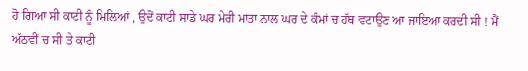ਹੋ ਗਿਆ ਸੀ ਕਾਟੀ ਨੂੰ ਮਿਲਿਆਂ , ਉਦੋਂ ਕਾਟੀ ਸਾਡੇ ਘਰ ਮੇਰੀ ਮਾਤਾ ਨਾਲ ਘਰ ਦੇ ਕੰਮਾਂ ਚ ਹੱਥ ਵਟਾਉਣ ਆ ਜਾਇਆ ਕਰਦੀ ਸੀ ! ਮੈਂ ਅੱਠਵੀਂ ਚ ਸੀ ਤੇ ਕਾਟੀ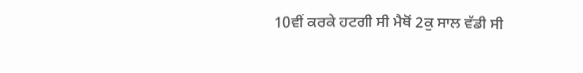10ਵੀਂ ਕਰਕੇ ਹਟਗੀ ਸੀ ਮੈਥੋਂ 2ਕੁ ਸਾਲ ਵੱਡੀ ਸੀ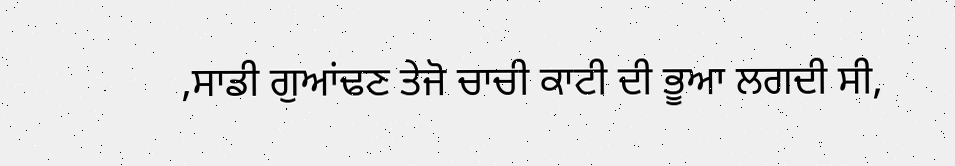,ਸਾਡੀ ਗੁਆਂਢਣ ਤੇਜੋ ਚਾਚੀ ਕਾਟੀ ਦੀ ਭੂਆ ਲਗਦੀ ਸੀ,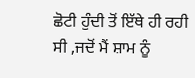ਛੋਟੀ ਹੁੰਦੀ ਤੋਂ ਇੱਥੇ ਹੀ ਰਹੀ ਸੀ ,ਜਦੋਂ ਮੈਂ ਸ਼ਾਮ ਨੂੰ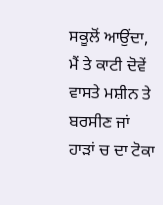ਸਕੂਲੋਂ ਆਉਂਦਾ, ਮੈਂ ਤੇ ਕਾਟੀ ਦੋਵੇਂ ਵਾਸਤੇ ਮਸ਼ੀਨ ਤੇ ਬਰਸੀਣ ਜਾਂ ਹਾੜਾਂ ਚ ਦਾ ਟੋਕਾ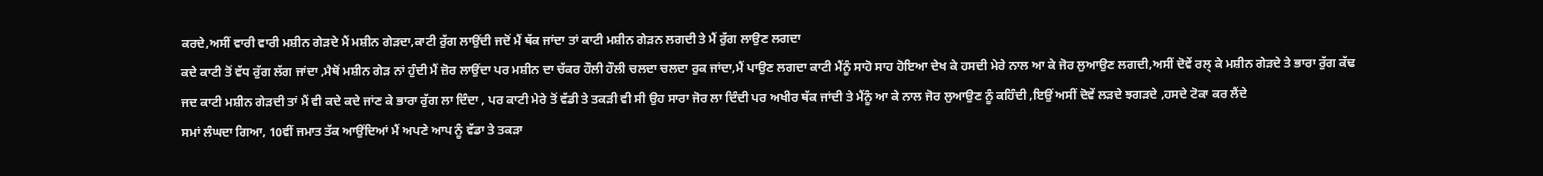ਕਰਦੇ,ਅਸੀਂ ਵਾਰੀ ਵਾਰੀ ਮਸ਼ੀਨ ਗੇੜਦੇ ਮੈਂ ਮਸ਼ੀਨ ਗੇੜਦਾ,ਕਾਟੀ ਰੁੱਗ ਲਾਉਂਦੀ ਜਦੋਂ ਮੈਂ ਥੱਕ ਜਾਂਦਾ ਤਾਂ ਕਾਟੀ ਮਸ਼ੀਨ ਗੇੜਨ ਲਗਦੀ ਤੇ ਮੈਂ ਰੁੱਗ ਲਾਉਣ ਲਗਦਾ
ਕਦੇ ਕਾਟੀ ਤੋਂ ਵੱਧ ਰੁੱਗ ਲੱਗ ਜਾਂਦਾ ,ਮੈਥੋਂ ਮਸ਼ੀਨ ਗੇੜ ਨਾਂ ਹੁੰਦੀ ਮੈਂ ਜ਼ੋਰ ਲਾਉਂਦਾ ਪਰ ਮਸ਼ੀਨ ਦਾ ਚੱਕਰ ਹੌਲੀ ਹੌਲੀ ਚਲਦਾ ਚਲਦਾ ਰੁਕ ਜਾਂਦਾ,ਮੈਂ ਪਾਉਣ ਲਗਦਾ ਕਾਟੀ ਮੈਂਨੂੰ ਸਾਹੋ ਸਾਹ ਹੋਇਆ ਦੇਖ ਕੇ ਹਸਦੀ ਮੇਰੇ ਨਾਲ ਆ ਕੇ ਜੋਰ ਲੁਆਉਣ ਲਗਦੀ,ਅਸੀਂ ਦੋਵੇਂ ਰਲ੍ ਕੇ ਮਸ਼ੀਨ ਗੇੜਦੇ ਤੇ ਭਾਰਾ ਰੁੱਗ ਕੱਢ
ਜਦ ਕਾਟੀ ਮਸ਼ੀਨ ਗੇੜਦੀ ਤਾਂ ਮੈਂ ਵੀ ਕਦੇ ਕਦੇ ਜਾਂਣ ਕੇ ਭਾਰਾ ਰੁੱਗ ਲਾ ਦਿੰਦਾ , ਪਰ ਕਾਟੀ ਮੇਰੇ ਤੋਂ ਵੱਡੀ ਤੇ ਤਕੜੀ ਵੀ ਸੀ ਉਹ ਸਾਰਾ ਜੋਰ ਲਾ ਦਿੰਦੀ ਪਰ ਅਖੀਰ ਥੱਕ ਜਾਂਦੀ ਤੇ ਮੈਂਨੂੰ ਆ ਕੇ ਨਾਲ ਜੋਰ ਲੁਆਉਣ ਨੂੰ ਕਹਿੰਦੀ ,ਇਉਂ ਅਸੀਂ ਦੋਵੇਂ ਲੜਦੇ ਝਗੜਦੇ ,ਹਸਦੇ ਟੋਕਾ ਕਰ ਲੈਂਦੇ
ਸਮਾਂ ਲੰਘਦਾ ਗਿਆ, 10ਵੀਂ ਜਮਾਤ ਤੱਕ ਆਉਂਦਿਆਂ ਮੈਂ ਅਪਣੇ ਆਪ ਨੂੰ ਵੱਡਾ ਤੇ ਤਕੜਾ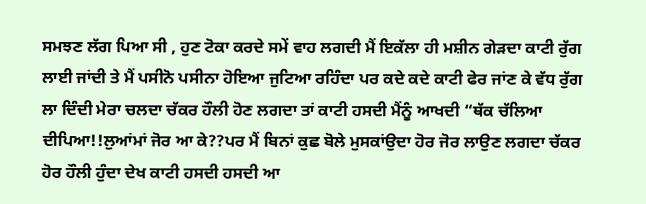ਸਮਝਣ ਲੱਗ ਪਿਆ ਸੀ , ਹੁਣ ਟੋਕਾ ਕਰਦੇ ਸਮੇਂ ਵਾਹ ਲਗਦੀ ਮੈਂ ਇਕੱਲਾ ਹੀ ਮਸ਼ੀਨ ਗੇੜਦਾ ਕਾਟੀ ਰੁੱਗ ਲਾਈ ਜਾਂਦੀ ਤੇ ਮੈਂ ਪਸੀਨੋ ਪਸੀਨਾ ਹੋਇਆ ਜੁਟਿਆ ਰਹਿੰਦਾ ਪਰ ਕਦੇ ਕਦੇ ਕਾਟੀ ਫੇਰ ਜਾਂਣ ਕੇ ਵੱਧ ਰੁੱਗ ਲਾ ਦਿੰਦੀ ਮੇਰਾ ਚਲਦਾ ਚੱਕਰ ਹੌਲੀ ਹੋਣ ਲਗਦਾ ਤਾਂ ਕਾਟੀ ਹਸਦੀ ਮੈਂਨੂੰ ਆਖਦੀ “ਥੱਕ ਚੱਲਿਆ ਦੀਪਿਆ!!ਲੁਆਂਮਾਂ ਜੋਰ ਆ ਕੇ??ਪਰ ਮੈਂ ਬਿਨਾਂ ਕੁਛ ਬੋਲੇ ਮੁਸਕਾਂਉਦਾ ਹੋਰ ਜੋਰ ਲਾਉਣ ਲਗਦਾ ਚੱਕਰ ਹੋਰ ਹੌਲੀ ਹੁੰਦਾ ਦੇਖ ਕਾਟੀ ਹਸਦੀ ਹਸਦੀ ਆ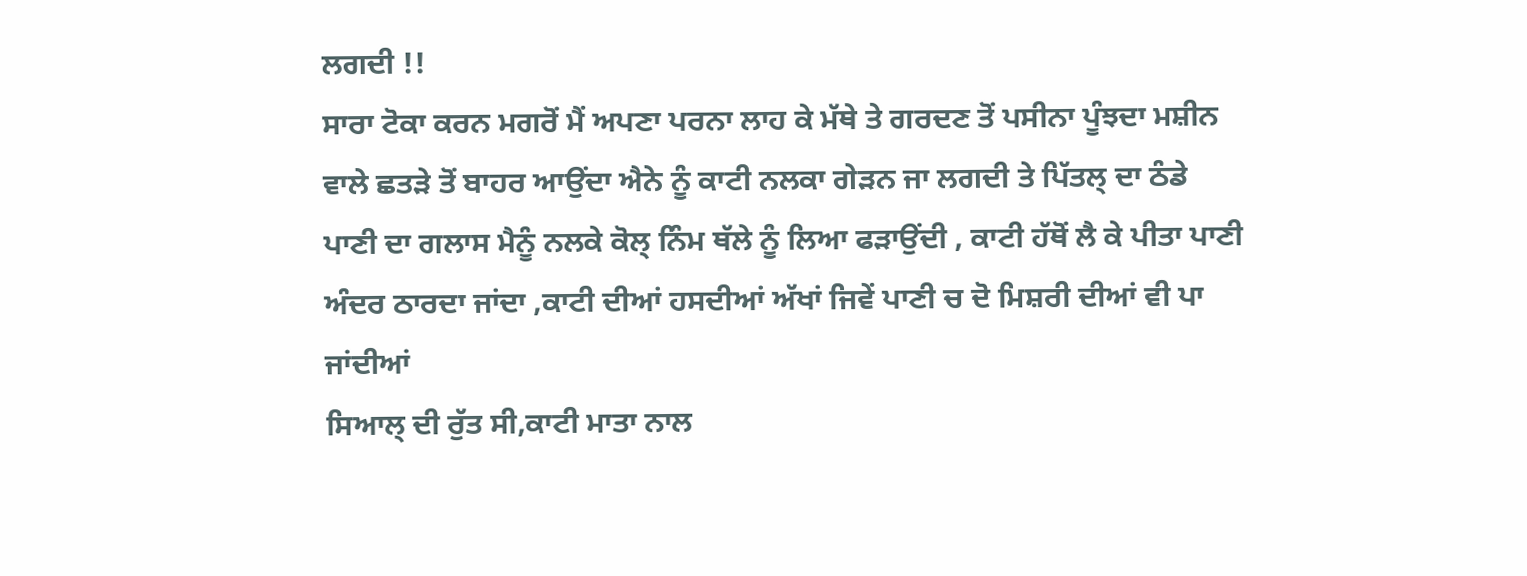ਲਗਦੀ !!
ਸਾਰਾ ਟੋਕਾ ਕਰਨ ਮਗਰੋਂ ਮੈਂ ਅਪਣਾ ਪਰਨਾ ਲਾਹ ਕੇ ਮੱਥੇ ਤੇ ਗਰਦਣ ਤੋਂ ਪਸੀਨਾ ਪੂੰਝਦਾ ਮਸ਼ੀਨ ਵਾਲੇ ਛਤੜੇ ਤੋਂ ਬਾਹਰ ਆਉਂਦਾ ਐਨੇ ਨੂੰ ਕਾਟੀ ਨਲਕਾ ਗੇੜਨ ਜਾ ਲਗਦੀ ਤੇ ਪਿੱਤਲ੍ ਦਾ ਠੰਡੇ ਪਾਣੀ ਦਾ ਗਲਾਸ ਮੈਨੂੰ ਨਲਕੇ ਕੋਲ੍ ਨਿੰਮ ਥੱਲੇ ਨੂੰ ਲਿਆ ਫੜਾਉਂਦੀ , ਕਾਟੀ ਹੱਥੋਂ ਲੈ ਕੇ ਪੀਤਾ ਪਾਣੀ ਅੰਦਰ ਠਾਰਦਾ ਜਾਂਦਾ ,ਕਾਟੀ ਦੀਆਂ ਹਸਦੀਆਂ ਅੱਖਾਂ ਜਿਵੇਂ ਪਾਣੀ ਚ ਦੋ ਮਿਸ਼ਰੀ ਦੀਆਂ ਵੀ ਪਾ ਜਾਂਦੀਆਂ
ਸਿਆਲ੍ ਦੀ ਰੁੱਤ ਸੀ,ਕਾਟੀ ਮਾਤਾ ਨਾਲ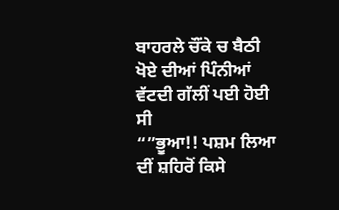ਬਾਹਰਲੇ ਚੌਂਕੇ ਚ ਬੈਠੀ ਖੋਏ ਦੀਆਂ ਪਿੰਨੀਆਂ ਵੱਟਦੀ ਗੱਲੀਂ ਪਈ ਹੋਈ ਸੀ
“”ਭੂਆ!! ਪਸ਼ਮ ਲਿਆ ਦੀਂ ਸ਼ਹਿਰੋਂ ਕਿਸੇ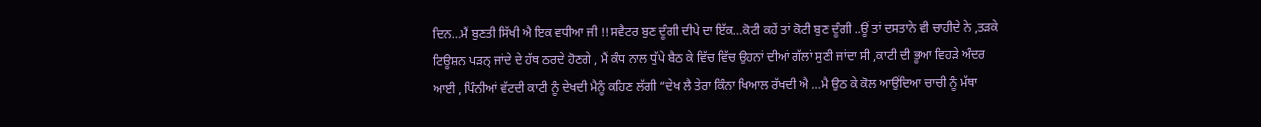ਦਿਨ…ਮੈਂ ਬੁਣਤੀ ਸਿੱਖੀ ਐ ਇਕ ਵਧੀਆ ਜੀ !!ਸਵੈਟਰ ਬੁਣ ਦੂੰਗੀ ਦੀਪੇ ਦਾ ਇੱਕ…ਕੋਟੀ ਕਹੇਂ ਤਾਂ ਕੋਟੀ ਬੁਣ ਦੂੰਗੀ ..ਊਂ ਤਾਂ ਦਸਤਾਨੇ ਵੀ ਚਾਹੀਦੇ ਨੇ ,ਤੜਕੇ ਟਿਊਸ਼ਨ ਪੜਨ੍ ਜਾਂਦੇ ਦੇ ਹੱਥ ਠਰਦੇ ਹੋਣਗੇ , ਮੈਂ ਕੰਧ ਨਾਲ ਧੁੱਪੇ ਬੈਠ ਕੇ ਵਿੱਚ ਵਿੱਚ ਉਹਨਾਂ ਦੀਆਂ ਗੱਲਾਂ ਸੁਣੀ ਜਾਂਦਾ ਸੀ ,ਕਾਟੀ ਦੀ ਭੂਆ ਵਿਹੜੇ ਅੰਦਰ ਆਈ , ਪਿੰਨੀਆਂ ਵੱਟਦੀ ਕਾਟੀ ਨੂੰ ਦੇਖਦੀ ਮੈਨੂੰ ਕਹਿਣ ਲੱਗੀ “ਦੇਖ ਲੈ ਤੇਰਾ ਕਿੰਨਾ ਖਿਆਲ ਰੱਖਦੀ ਐ …ਮੈ ਉਠ ਕੇ ਕੋਲ ਆਉਂਦਿਆ ਚਾਚੀ ਨੂੰ ਮੱਥਾ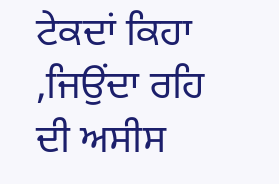ਟੇਕਦਾਂ ਕਿਹਾ ,ਜਿਉਂਦਾ ਰਹਿ ਦੀ ਅਸੀਸ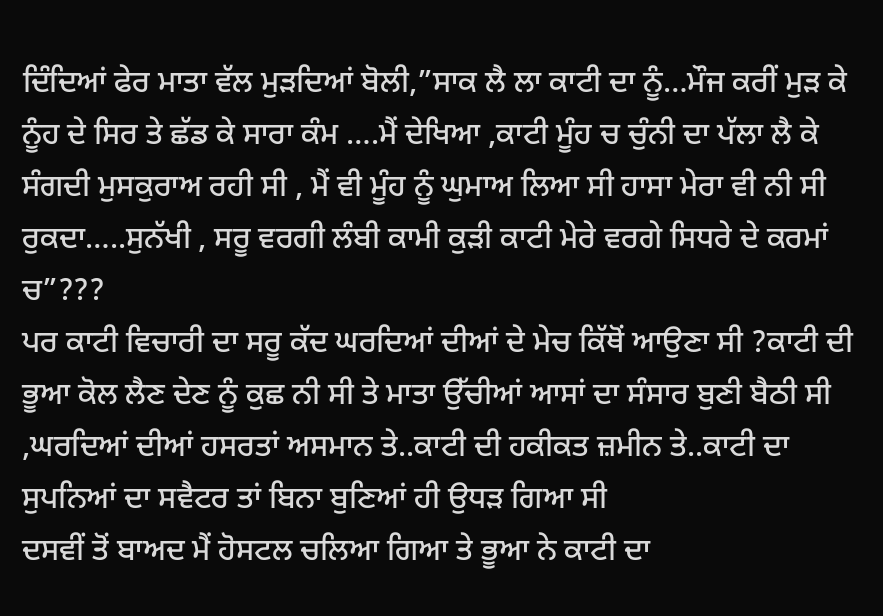ਦਿੰਦਿਆਂ ਫੇਰ ਮਾਤਾ ਵੱਲ ਮੁੜਦਿਆਂ ਬੋਲੀ,”ਸਾਕ ਲੈ ਲਾ ਕਾਟੀ ਦਾ ਨੂੰ…ਮੌਜ ਕਰੀਂ ਮੁੜ ਕੇ ਨੂੰਹ ਦੇ ਸਿਰ ਤੇ ਛੱਡ ਕੇ ਸਾਰਾ ਕੰਮ ….ਮੈਂ ਦੇਖਿਆ ,ਕਾਟੀ ਮੂੰਹ ਚ ਚੁੰਨੀ ਦਾ ਪੱਲਾ ਲੈ ਕੇ ਸੰਗਦੀ ਮੁਸਕੁਰਾਅ ਰਹੀ ਸੀ , ਮੈਂ ਵੀ ਮੂੰਹ ਨੂੰ ਘੁਮਾਅ ਲਿਆ ਸੀ ਹਾਸਾ ਮੇਰਾ ਵੀ ਨੀ ਸੀ ਰੁਕਦਾ…..ਸੁਨੱਖੀ , ਸਰੂ ਵਰਗੀ ਲੰਬੀ ਕਾਮੀ ਕੁੜੀ ਕਾਟੀ ਮੇਰੇ ਵਰਗੇ ਸਿਧਰੇ ਦੇ ਕਰਮਾਂ ਚ”???
ਪਰ ਕਾਟੀ ਵਿਚਾਰੀ ਦਾ ਸਰੂ ਕੱਦ ਘਰਦਿਆਂ ਦੀਆਂ ਦੇ ਮੇਚ ਕਿੱਥੋਂ ਆਉਣਾ ਸੀ ?ਕਾਟੀ ਦੀ ਭੂਆ ਕੋਲ ਲੈਣ ਦੇਣ ਨੂੰ ਕੁਛ ਨੀ ਸੀ ਤੇ ਮਾਤਾ ਉੱਚੀਆਂ ਆਸਾਂ ਦਾ ਸੰਸਾਰ ਬੁਣੀ ਬੈਠੀ ਸੀ ,ਘਰਦਿਆਂ ਦੀਆਂ ਹਸਰਤਾਂ ਅਸਮਾਨ ਤੇ..ਕਾਟੀ ਦੀ ਹਕੀਕਤ ਜ਼ਮੀਨ ਤੇ..ਕਾਟੀ ਦਾ ਸੁਪਨਿਆਂ ਦਾ ਸਵੈਟਰ ਤਾਂ ਬਿਨਾ ਬੁਣਿਆਂ ਹੀ ਉਧੜ ਗਿਆ ਸੀ
ਦਸਵੀਂ ਤੋਂ ਬਾਅਦ ਮੈਂ ਹੋਸਟਲ ਚਲਿਆ ਗਿਆ ਤੇ ਭੂਆ ਨੇ ਕਾਟੀ ਦਾ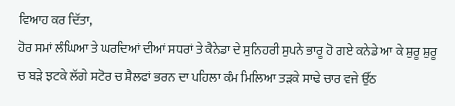ਵਿਆਹ ਕਰ ਦਿੱਤਾ,
ਹੋਰ ਸਮਾਂ ਲੰਘਿਆ ਤੇ ਘਰਦਿਆਂ ਦੀਆਂ ਸਧਰਾਂ ਤੇ ਕੈਨੇਡਾ ਦੇ ਸੁਨਿਹਰੀ ਸੁਪਨੇ ਭਾਰੂ ਹੋ ਗਏ ਕਨੇਡੇ ਆ ਕੇ ਸ਼ੁਰੂ ਸ਼ੁਰੂ ਚ ਬੜੇ ਝਟਕੇ ਲੱਗੇ ਸਟੋਰ ਚ ਸ਼ੈਲਫਾਂ ਭਰਨ ਦਾ ਪਹਿਲਾ ਕੰਮ ਮਿਲਿਆ ਤੜਕੇ ਸਾਢੇ ਚਾਰ ਵਜੇ ਉੱਠ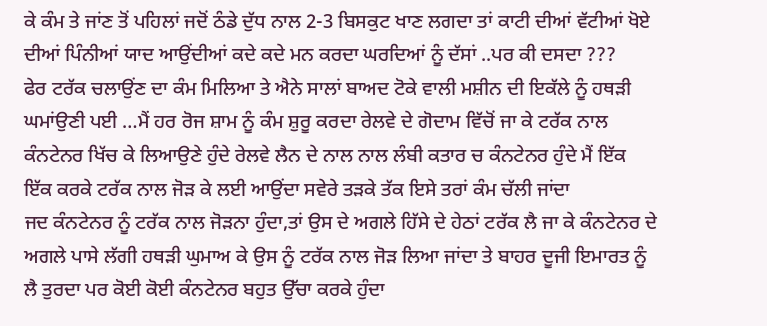ਕੇ ਕੰਮ ਤੇ ਜਾਂਣ ਤੋਂ ਪਹਿਲਾਂ ਜਦੋਂ ਠੰਡੇ ਦੁੱਧ ਨਾਲ 2-3 ਬਿਸਕੁਟ ਖਾਣ ਲਗਦਾ ਤਾਂ ਕਾਟੀ ਦੀਆਂ ਵੱਟੀਆਂ ਖੋਏ ਦੀਆਂ ਪਿੰਨੀਆਂ ਯਾਦ ਆਉਂਦੀਆਂ ਕਦੇ ਕਦੇ ਮਨ ਕਰਦਾ ਘਰਦਿਆਂ ਨੂੰ ਦੱਸਾਂ ..ਪਰ ਕੀ ਦਸਦਾ ???
ਫੇਰ ਟਰੱਕ ਚਲਾਉਂਣ ਦਾ ਕੰਮ ਮਿਲਿਆ ਤੇ ਐਨੇ ਸਾਲਾਂ ਬਾਅਦ ਟੋਕੇ ਵਾਲੀ ਮਸ਼ੀਨ ਦੀ ਇਕੱਲੇ ਨੂੰ ਹਥੜੀ ਘਮਾਂਉਣੀ ਪਈ …ਮੈਂ ਹਰ ਰੋਜ ਸ਼ਾਮ ਨੂੰ ਕੰਮ ਸ਼ੁਰੂ ਕਰਦਾ ਰੇਲਵੇ ਦੇ ਗੋਦਾਮ ਵਿੱਚੋਂ ਜਾ ਕੇ ਟਰੱਕ ਨਾਲ ਕੰਨਟੇਨਰ ਖਿੱਚ ਕੇ ਲਿਆਉਣੇ ਹੁੰਦੇ ਰੇਲਵੇ ਲੈਨ ਦੇ ਨਾਲ ਨਾਲ ਲੰਬੀ ਕਤਾਰ ਚ ਕੰਨਟੇਨਰ ਹੁੰਦੇ ਮੈਂ ਇੱਕ ਇੱਕ ਕਰਕੇ ਟਰੱਕ ਨਾਲ ਜੋੜ ਕੇ ਲਈ ਆਉਂਦਾ ਸਵੇਰੇ ਤੜਕੇ ਤੱਕ ਇਸੇ ਤਰਾਂ ਕੰਮ ਚੱਲੀ ਜਾਂਦਾ
ਜਦ ਕੰਨਟੇਨਰ ਨੂੰ ਟਰੱਕ ਨਾਲ ਜੋੜਨਾ ਹੁੰਦਾ,ਤਾਂ ਉਸ ਦੇ ਅਗਲੇ ਹਿੱਸੇ ਦੇ ਹੇਠਾਂ ਟਰੱਕ ਲੈ ਜਾ ਕੇ ਕੰਨਟੇਨਰ ਦੇ ਅਗਲੇ ਪਾਸੇ ਲੱਗੀ ਹਥੜੀ ਘੁਮਾਅ ਕੇ ਉਸ ਨੂੰ ਟਰੱਕ ਨਾਲ ਜੋੜ ਲਿਆ ਜਾਂਦਾ ਤੇ ਬਾਹਰ ਦੂਜੀ ਇਮਾਰਤ ਨੂੰ ਲੈ ਤੁਰਦਾ ਪਰ ਕੋਈ ਕੋਈ ਕੰਨਟੇਨਰ ਬਹੁਤ ਉੱਚਾ ਕਰਕੇ ਹੁੰਦਾ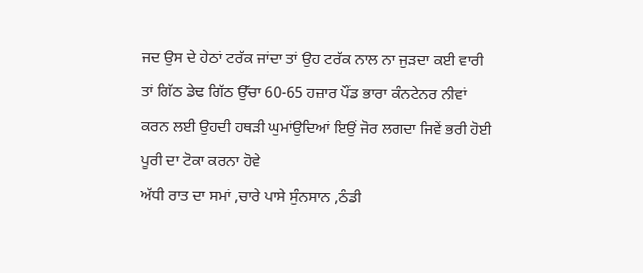ਜਦ ਉਸ ਦੇ ਹੇਠਾਂ ਟਰੱਕ ਜਾਂਦਾ ਤਾਂ ਉਹ ਟਰੱਕ ਨਾਲ ਨਾ ਜੁੜਦਾ ਕਈ ਵਾਰੀ ਤਾਂ ਗਿੱਠ ਡੇਢ ਗਿੱਠ ਉੱਚਾ 60-65 ਹਜ਼ਾਰ ਪੌਂਡ ਭਾਰਾ ਕੰਨਟੇਨਰ ਨੀਵਾਂ ਕਰਨ ਲਈ ਉਹਦੀ ਹਥੜੀ ਘੁਮਾਂਉਦਿਆਂ ਇਉਂ ਜੋਰ ਲਗਦਾ ਜਿਵੇਂ ਭਰੀ ਹੋਈ ਪੂਰੀ ਦਾ ਟੋਕਾ ਕਰਨਾ ਹੋਵੇ
ਅੱਧੀ ਰਾਤ ਦਾ ਸਮਾਂ ,ਚਾਰੇ ਪਾਸੇ ਸੁੰਨਸਾਨ ,ਠੰਡੀ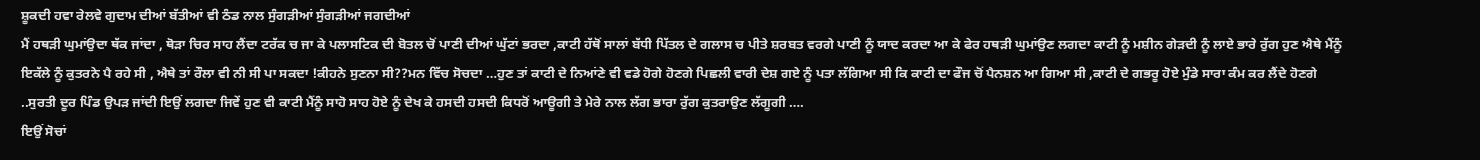ਸ਼ੂਕਦੀ ਹਵਾ ਰੇਲਵੇ ਗੁਦਾਮ ਦੀਆਂ ਬੱਤੀਆਂ ਵੀ ਠੰਡ ਨਾਲ ਸੁੰਗੜੀਆਂ ਸੁੰਗੜੀਆਂ ਜਗਦੀਆਂ
ਮੈਂ ਹਥੜੀ ਘੁਮਾਂਉਦਾ ਥੱਕ ਜਾਂਦਾ , ਥੋੜਾ ਚਿਰ ਸਾਹ ਲੈਂਦਾ ਟਰੱਕ ਚ ਜਾ ਕੇ ਪਲਾਸਟਿਕ ਦੀ ਬੋਤਲ ਚੋਂ ਪਾਣੀ ਦੀਆਂ ਘੁੱਟਾਂ ਭਰਦਾ ,ਕਾਟੀ ਹੱਥੋਂ ਸਾਲਾਂ ਬੱਧੀ ਪਿੱਤਲ ਦੇ ਗਲਾਸ ਚ ਪੀਤੇ ਸ਼ਰਬਤ ਵਰਗੇ ਪਾਣੀ ਨੂੰ ਯਾਦ ਕਰਦਾ ਆ ਕੇ ਫੇਰ ਹਥੜੀ ਘੁਮਾਂਉਣ ਲਗਦਾ ਕਾਟੀ ਨੂੰ ਮਸ਼ੀਨ ਗੇੜਦੀ ਨੂੰ ਲਾਏ ਭਾਰੇ ਰੁੱਗ ਹੁਣ ਐਥੇ ਮੈਂਨੂੰ ਇਕੱਲੇ ਨੂੰ ਕੁਤਰਨੇ ਪੈ ਰਹੇ ਸੀ , ਐਥੇ ਤਾਂ ਰੌਲਾ ਵੀ ਨੀ ਸੀ ਪਾ ਸਕਦਾ !ਕੀਹਨੇ ਸੁਣਨਾ ਸੀ??ਮਨ ਵਿੱਚ ਸੋਚਦਾ …ਹੁਣ ਤਾਂ ਕਾਟੀ ਦੇ ਨਿਆਂਣੇ ਵੀ ਵਡੇ ਹੋਗੇ ਹੋਣਗੇ ਪਿਛਲੀ ਵਾਰੀ ਦੇਸ਼ ਗਏ ਨੂੰ ਪਤਾ ਲੱਗਿਆ ਸੀ ਕਿ ਕਾਟੀ ਦਾ ਫੌਜ ਚੋਂ ਪੈਨਸ਼ਨ ਆ ਗਿਆ ਸੀ ,ਕਾਟੀ ਦੇ ਗਭਰੂ ਹੋਏ ਮੁੰਡੇ ਸਾਰਾ ਕੰਮ ਕਰ ਲੈਂਦੇ ਹੋਣਗੇ ..ਸੁਰਤੀ ਦੂਰ ਪਿੰਡ ਉਪੜ ਜਾਂਦੀ ਇਉਂ ਲਗਦਾ ਜਿਵੇਂ ਹੁਣ ਵੀ ਕਾਟੀ ਮੈਂਨੂੰ ਸਾਹੋ ਸਾਹ ਹੋਏ ਨੂੰ ਦੇਖ ਕੇ ਹਸਦੀ ਹਸਦੀ ਕਿਧਰੋਂ ਆਊਗੀ ਤੇ ਮੇਰੇ ਨਾਲ ਲੱਗ ਭਾਰਾ ਰੁੱਗ ਕੁਤਰਾਉਣ ਲੱਗੂਗੀ ….
ਇਉਂ ਸੋਚਾਂ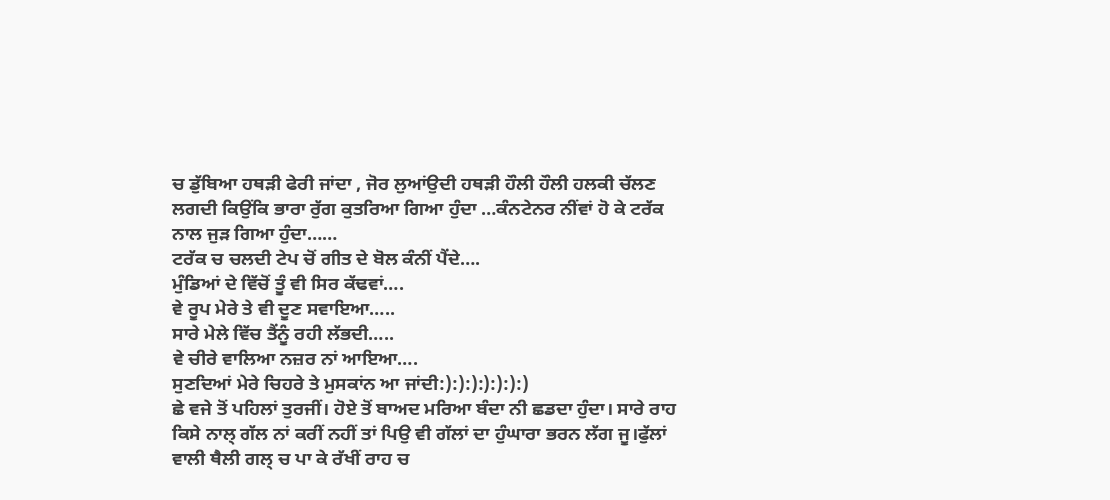ਚ ਡੁੱਬਿਆ ਹਥੜੀ ਫੇਰੀ ਜਾਂਦਾ , ਜੋਰ ਲੁਆਂਉਦੀ ਹਥੜੀ ਹੌਲੀ ਹੌਲੀ ਹਲਕੀ ਚੱਲਣ ਲਗਦੀ ਕਿਉਂਕਿ ਭਾਰਾ ਰੁੱਗ ਕੁਤਰਿਆ ਗਿਆ ਹੁੰਦਾ …ਕੰਨਟੇਨਰ ਨੀਂਵਾਂ ਹੋ ਕੇ ਟਰੱਕ ਨਾਲ ਜੁੜ ਗਿਆ ਹੁੰਦਾ……
ਟਰੱਕ ਚ ਚਲਦੀ ਟੇਪ ਚੋਂ ਗੀਤ ਦੇ ਬੋਲ ਕੰਨੀਂ ਪੈਂਦੇ….
ਮੁੰਡਿਆਂ ਦੇ ਵਿੱਚੋਂ ਤੂੰ ਵੀ ਸਿਰ ਕੱਢਵਾਂ….
ਵੇ ਰੂਪ ਮੇਰੇ ਤੇ ਵੀ ਦੂਣ ਸਵਾਇਆ…..
ਸਾਰੇ ਮੇਲੇ ਵਿੱਚ ਤੈਂਨੂੰ ਰਹੀ ਲੱਭਦੀ…..
ਵੇ ਚੀਰੇ ਵਾਲਿਆ ਨਜ਼ਰ ਨਾਂ ਆਇਆ….
ਸੁਣਦਿਆਂ ਮੇਰੇ ਚਿਹਰੇ ਤੇ ਮੁਸਕਾਂਨ ਆ ਜਾਂਦੀ:):):):):):):)
ਛੇ ਵਜੇ ਤੋਂ ਪਹਿਲਾਂ ਤੁਰਜੀਂ। ਹੋਏ ਤੋਂ ਬਾਅਦ ਮਰਿਆ ਬੰਦਾ ਨੀ ਛਡਦਾ ਹੁੰਦਾ। ਸਾਰੇ ਰਾਹ ਕਿਸੇ ਨਾਲ੍ ਗੱਲ ਨਾਂ ਕਰੀਂ ਨਹੀਂ ਤਾਂ ਪਿਉ ਵੀ ਗੱਲਾਂ ਦਾ ਹੁੰਘਾਰਾ ਭਰਨ ਲੱਗ ਜੂ।ਫੁੱਲਾਂ ਵਾਲੀ ਥੈਲੀ ਗਲ੍ ਚ ਪਾ ਕੇ ਰੱਖੀਂ ਰਾਹ ਚ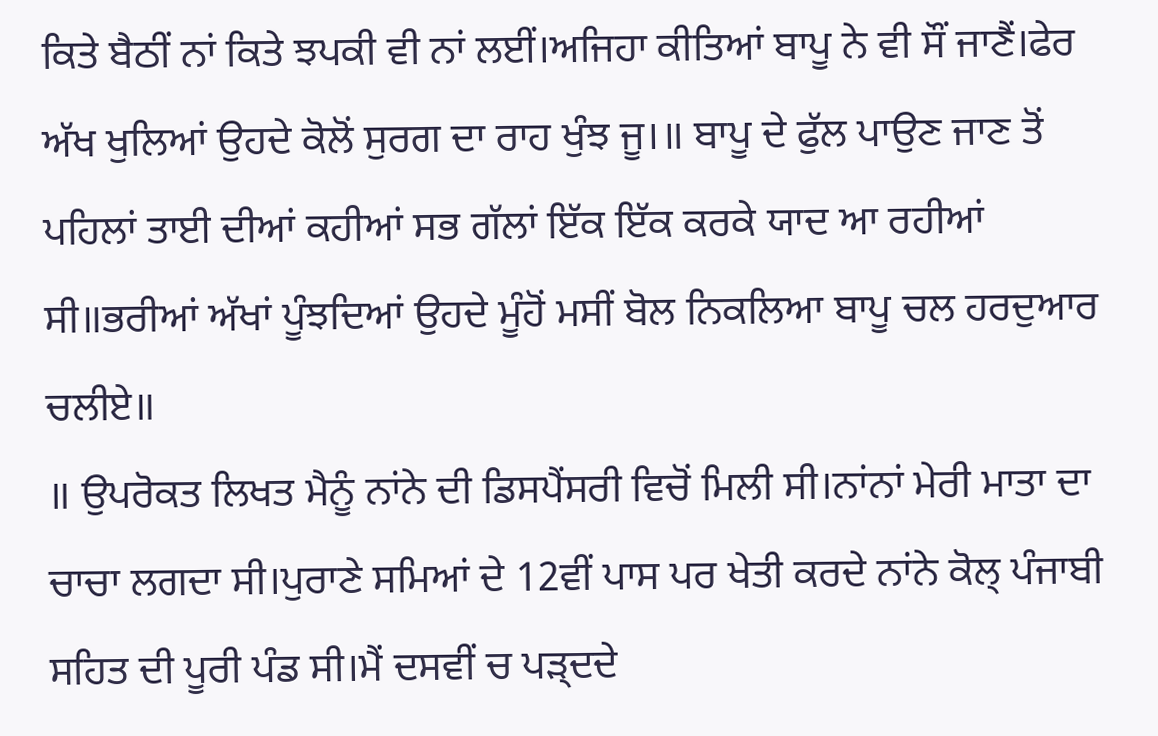ਕਿਤੇ ਬੈਠੀਂ ਨਾਂ ਕਿਤੇ ਝਪਕੀ ਵੀ ਨਾਂ ਲਈਂ।ਅਜਿਹਾ ਕੀਤਿਆਂ ਬਾਪੂ ਨੇ ਵੀ ਸੌਂ ਜਾਣੈਂ।ਫੇਰ ਅੱਖ ਖੁਲਿਆਂ ਉਹਦੇ ਕੋਲੋਂ ਸੁਰਗ ਦਾ ਰਾਹ ਖੁੰਝ ਜੂ।॥ ਬਾਪੂ ਦੇ ਫੁੱਲ ਪਾਉਣ ਜਾਣ ਤੋਂ ਪਹਿਲਾਂ ਤਾਈ ਦੀਆਂ ਕਹੀਆਂ ਸਭ ਗੱਲਾਂ ਇੱਕ ਇੱਕ ਕਰਕੇ ਯਾਦ ਆ ਰਹੀਆਂ ਸੀ॥ਭਰੀਆਂ ਅੱਖਾਂ ਪੂੰਝਦਿਆਂ ਉਹਦੇ ਮੂੰਹੋਂ ਮਸੀਂ ਬੋਲ ਨਿਕਲਿਆ ਬਾਪੂ ਚਲ ਹਰਦੁਆਰ ਚਲੀਏ॥
॥ ਉਪਰੋਕਤ ਲਿਖਤ ਮੈਨੂੰ ਨਾਂਨੇ ਦੀ ਡਿਸਪੈਂਸਰੀ ਵਿਚੋਂ ਮਿਲੀ ਸੀ।ਨਾਂਨਾਂ ਮੇਰੀ ਮਾਤਾ ਦਾ ਚਾਚਾ ਲਗਦਾ ਸੀ।ਪੁਰਾਣੇ ਸਮਿਆਂ ਦੇ 12ਵੀਂ ਪਾਸ ਪਰ ਖੇਤੀ ਕਰਦੇ ਨਾਂਨੇ ਕੋਲ੍ ਪੰਜਾਬੀ ਸਹਿਤ ਦੀ ਪੂਰੀ ਪੰਡ ਸੀ।ਮੈਂ ਦਸਵੀਂ ਚ ਪੜ੍ਦਦੇ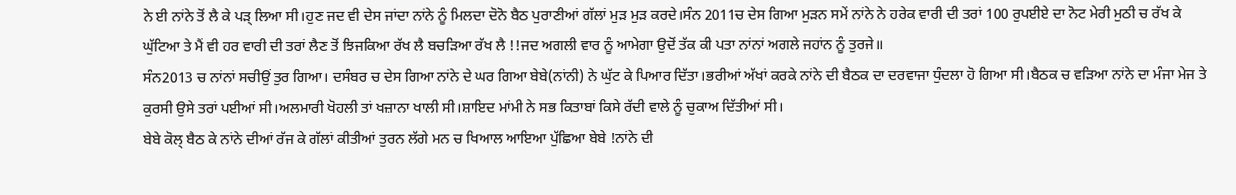ਨੇ ਈ ਨਾਂਨੇ ਤੋਂ ਲੈ ਕੇ ਪੜ੍ ਲਿਆ ਸੀ।ਹੁਣ ਜਦ ਵੀ ਦੇਸ ਜਾਂਦਾ ਨਾਂਨੇ ਨੂੰ ਮਿਲਦਾ ਦੋਨੋ ਬੈਠ ਪੁਰਾਣੀਆਂ ਗੱਲਾਂ ਮੁੜ ਮੁੜ ਕਰਦੇ।ਸੰਨ 2011ਚ ਦੇਸ ਗਿਆ ਮੁੜਨ ਸਮੇਂ ਨਾਂਨੇ ਨੇ ਹਰੇਕ ਵਾਰੀ ਦੀ ਤਰਾਂ 100 ਰੁਪਈਏ ਦਾ ਨੋਟ ਮੇਰੀ ਮੁਠੀ ਚ ਰੱਖ ਕੇ ਘੁੱਟਿਆ ਤੇ ਮੈਂ ਵੀ ਹਰ ਵਾਰੀ ਦੀ ਤਰਾਂ ਲੈਣ ਤੋਂ ਝਿਜਕਿਆ ਰੱਖ ਲੈ ਬਚੜਿਆ ਰੱਖ ਲੈ !!ਜਦ ਅਗਲੀ ਵਾਰ ਨੂੰ ਆਮੇਗਾ ਉਦੋਂ ਤੱਕ ਕੀ ਪਤਾ ਨਾਂਨਾਂ ਅਗਲੇ ਜਹਾਂਨ ਨੂੰ ਤੁਰਜੇ॥
ਸੰਨ2013 ਚ ਨਾਂਨਾਂ ਸਚੀਉਂ ਤੁਰ ਗਿਆ। ਦਸੰਬਰ ਚ ਦੇਸ ਗਿਆ ਨਾਂਨੇ ਦੇ ਘਰ ਗਿਆ ਬੇਬੇ(ਨਾਂਨੀ) ਨੇ ਘੁੱਟ ਕੇ ਪਿਆਰ ਦਿੱਤਾ।ਭਰੀਆਂ ਅੱਖਾਂ ਕਰਕੇ ਨਾਂਨੇ ਦੀ ਬੈਠਕ ਦਾ ਦਰਵਾਜਾ ਧੁੰਦਲਾ ਹੋ ਗਿਆ ਸੀ।ਬੈਠਕ ਚ ਵੜਿਆ ਨਾਂਨੇ ਦਾ ਮੰਜਾ ਮੇਜ ਤੇ ਕੁਰਸੀ ਉਸੇ ਤਰਾਂ ਪਈਆਂ ਸੀ।ਅਲਮਾਰੀ ਖੋਹਲੀ ਤਾਂ ਖਜ਼ਾਨਾ ਖਾਲੀ ਸੀ।ਸ਼ਾਇਦ ਮਾਂਮੀ ਨੇ ਸਭ ਕਿਤਾਬਾਂ ਕਿਸੇ ਰੱਦੀ ਵਾਲੇ ਨੂੰ ਚੁਕਾਅ ਦਿੱਤੀਆਂ ਸੀ।
ਬੇਬੇ ਕੋਲ੍ ਬੈਠ ਕੇ ਨਾਂਨੇ ਦੀਆਂ ਰੱਜ ਕੇ ਗੱਲਾਂ ਕੀਤੀਆਂ ਤੁਰਨ ਲੱਗੇ ਮਨ ਚ ਖਿਆਲ ਆਇਆ ਪੁੱਛਿਆ ਬੇਬੇ !ਨਾਂਨੇ ਦੀ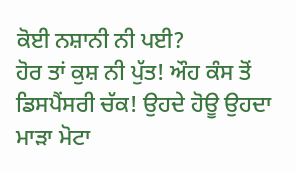ਕੋਈ ਨਸ਼ਾਨੀ ਨੀ ਪਈ?
ਹੋਰ ਤਾਂ ਕੁਸ਼ ਨੀ ਪੁੱਤ! ਔਹ ਕੰਸ ਤੋਂ ਡਿਸਪੈਂਸਰੀ ਚੱਕ! ਉਹਦੇ ਹੋਊ ਉਹਦਾ ਮਾੜਾ ਮੋਟਾ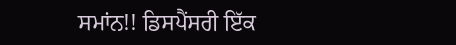ਸਮਾਂਨ!! ਡਿਸਪੈਂਸਰੀ ਇੱਕ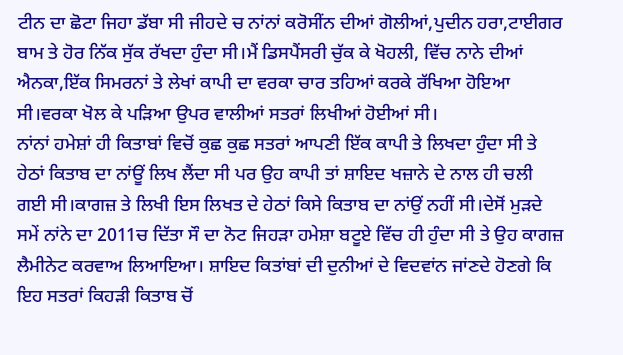ਟੀਨ ਦਾ ਛੋਟਾ ਜਿਹਾ ਡੱਬਾ ਸੀ ਜੀਹਦੇ ਚ ਨਾਂਨਾਂ ਕਰੋਸੀਂਨ ਦੀਆਂ ਗੋਲੀਆਂ,ਪੁਦੀਨ ਹਰਾ,ਟਾਈਗਰ ਬਾਮ ਤੇ ਹੋਰ ਨਿੱਕ ਸੁੱਕ ਰੱਖਦਾ ਹੁੰਦਾ ਸੀ।ਮੈਂ ਡਿਸਪੈਂਸਰੀ ਚੁੱਕ ਕੇ ਖੋਹਲੀ, ਵਿੱਚ ਨਾਨੇ ਦੀਆਂ ਐਨਕਾ,ਇੱਕ ਸਿਮਰਨਾਂ ਤੇ ਲੇਖਾਂ ਕਾਪੀ ਦਾ ਵਰਕਾ ਚਾਰ ਤਹਿਆਂ ਕਰਕੇ ਰੱਖਿਆ ਹੋਇਆ ਸੀ।ਵਰਕਾ ਖੋਲ ਕੇ ਪੜਿਆ ਉਪਰ ਵਾਲੀਆਂ ਸਤਰਾਂ ਲਿਖੀਆਂ ਹੋਈਆਂ ਸੀ।
ਨਾਂਨਾਂ ਹਮੇਸ਼ਾਂ ਹੀ ਕਿਤਾਬਾਂ ਵਿਚੋਂ ਕੁਛ ਕੁਛ ਸਤਰਾਂ ਆਪਣੀ ਇੱਕ ਕਾਪੀ ਤੇ ਲਿਖਦਾ ਹੁੰਦਾ ਸੀ ਤੇ ਹੇਠਾਂ ਕਿਤਾਬ ਦਾ ਨਾਂਊਂ ਲਿਖ ਲੈਂਦਾ ਸੀ ਪਰ ਉਹ ਕਾਪੀ ਤਾਂ ਸ਼ਾਇਦ ਖਜ਼ਾਨੇ ਦੇ ਨਾਲ ਹੀ ਚਲੀ ਗਈ ਸੀ।ਕਾਗਜ਼ ਤੇ ਲਿਖੀ ਇਸ ਲਿਖਤ ਦੇ ਹੇਠਾਂ ਕਿਸੇ ਕਿਤਾਬ ਦਾ ਨਾਂਉਂ ਨਹੀਂ ਸੀ।ਦੇਸੋਂ ਮੁੜਦੇ ਸਮੇਂ ਨਾਂਨੇ ਦਾ 2011ਚ ਦਿੱਤਾ ਸੌ ਦਾ ਨੋਟ ਜਿਹੜਾ ਹਮੇਸ਼ਾ ਬਟੂਏ ਵਿੱਚ ਹੀ ਹੁੰਦਾ ਸੀ ਤੇ ਉਹ ਕਾਗਜ਼ ਲੈਮੀਨੇਟ ਕਰਵਾਅ ਲਿਆਇਆ। ਸ਼ਾਇਦ ਕਿਤਾਂਬਾਂ ਦੀ ਦੁਨੀਆਂ ਦੇ ਵਿਦਵਾਂਨ ਜਾਂਣਦੇ ਹੋਣਗੇ ਕਿ ਇਹ ਸਤਰਾਂ ਕਿਹੜੀ ਕਿਤਾਬ ਚੋਂ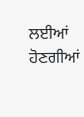ਲਈਆਂ ਹੋਣਗੀਆਂ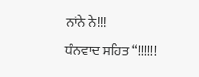ਨਾਂਨੇ ਨੇ!!!
ਧੰਨਵਾਦ ਸਹਿਤ “!!!!!!